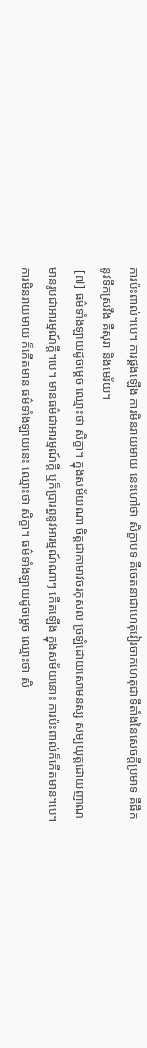ការប៉ះពាល់។បេ។ ការផ្គងឡើង ការមិនរាយមាយ នេះហៅថា សិក្ខាបទ គឺចេតនាជាហេតុវៀរចាកហេតុជាទីតាំងនៃសេចក្តីប្រមាទ គឺផឹកនូវទឹកស្រវឹង គឺសុរា និងមេរ័យ។
 [៧] ធម៌ទាំងឡាយដូចម្តេច ឈ្មោះថា សិក្ខា។ ក្នុងសម័យណា ចិត្តជាកាមាវចរកុសល ច្រឡំដោយសោមនស្ស សម្បយុត្តដោយញាណ មានរូបជាអារម្មណ៍ក្តី។បេ។ មានធម៌ជាអារម្មណ៍ក្តី ឬក៏ប្រារព្ធនូវអារម្មណ៍ណាៗ កើតឡើង ក្នុងសម័យនោះ ការប៉ះពាល់ក៏កើតមាន។បេ។ ការមិនរាយមាយ ក៏កើតមាន ធម៌ទាំងឡាយនេះ ឈ្មោះថា សិក្ខា។ ធម៌ទាំងឡាយដូចម្តេច ឈ្មោះថា សិ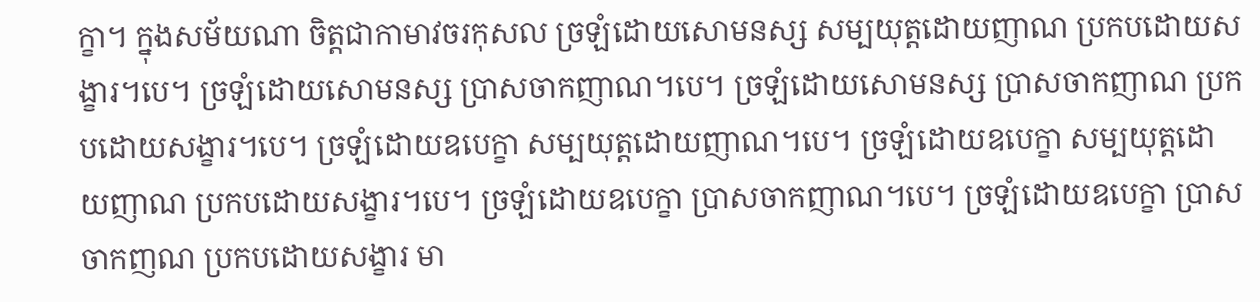ក្ខា។ ក្នុងសម័យណា ចិត្តជាកាមាវចរកុសល ច្រឡំដោយសោមនស្ស សម្បយុត្តដោយញាណ ប្រកបដោយសង្ខារ។បេ។ ច្រឡំដោយសោមនស្ស ប្រាសចាកញាណ។បេ។ ច្រឡំដោយសោមនស្ស ប្រាសចាកញាណ ប្រកបដោយសង្ខារ។បេ។ ច្រឡំដោយឧបេក្ខា សម្បយុត្តដោយញាណ។បេ។ ច្រឡំដោយឧបេក្ខា សម្បយុត្តដោយញាណ ប្រកបដោយសង្ខារ។បេ។ ច្រឡំដោយឧបេក្ខា ប្រាសចាកញាណ។បេ។ ច្រឡំដោយឧបេក្ខា ប្រាសចាកញណ ប្រកបដោយសង្ខារ មា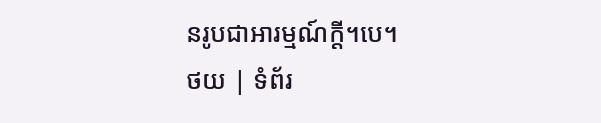នរូបជាអារម្មណ៍ក្តី។បេ។
ថយ | ទំព័រ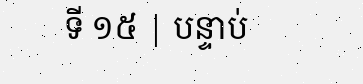ទី ១៥ | បន្ទាប់